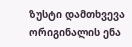ზუსტი დამთხვევა
ორიგინალის ენა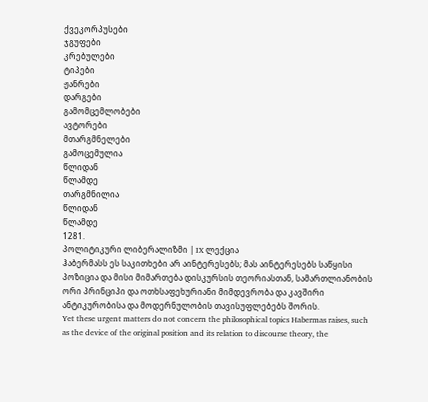ქვეკორპუსები
ჯგუფები
კრებულები
ტიპები
ჟანრები
დარგები
გამომცემლობები
ავტორები
მთარგმნელები
გამოცემულია
წლიდან
წლამდე
თარგმნილია
წლიდან
წლამდე
1281.
პოლიტიკური ლიბერალიზმი | IX ლექცია
ჰაბერმასს ეს საკითხები არ აინტერესებს; მას აინტერესებს საწყისი პოზიცია და მისი მიმართება დისკურსის თეორიასთან, სამართლიანობის ორი პრინციპი და ოთხსაფეხურიანი მიმდევრობა და კავშირი ანტიკურობისა და მოდერნულობის თავისუფლებებს შორის.
Yet these urgent matters do not concern the philosophical topics Habermas raises, such as the device of the original position and its relation to discourse theory, the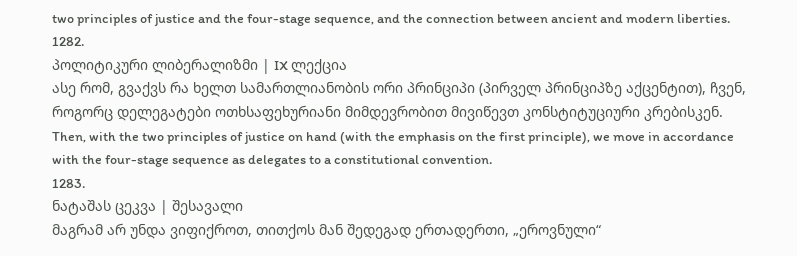two principles of justice and the four-stage sequence, and the connection between ancient and modern liberties.
1282.
პოლიტიკური ლიბერალიზმი | IX ლექცია
ასე რომ, გვაქვს რა ხელთ სამართლიანობის ორი პრინციპი (პირველ პრინციპზე აქცენტით), ჩვენ, როგორც დელეგატები ოთხსაფეხურიანი მიმდევრობით მივიწევთ კონსტიტუციური კრებისკენ.
Then, with the two principles of justice on hand (with the emphasis on the first principle), we move in accordance with the four-stage sequence as delegates to a constitutional convention.
1283.
ნატაშას ცეკვა | შესავალი
მაგრამ არ უნდა ვიფიქროთ, თითქოს მან შედეგად ერთადერთი, „ეროვნული“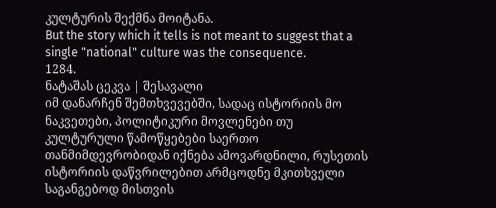კულტურის შექმნა მოიტანა.
But the story which it tells is not meant to suggest that a single "national" culture was the consequence.
1284.
ნატაშას ცეკვა | შესავალი
იმ დანარჩენ შემთხვევებში, სადაც ისტორიის მო ნაკვეთები, პოლიტიკური მოვლენები თუ კულტურული წამოწყებები საერთო თანმიმდევრობიდან იქნება ამოვარდნილი, რუსეთის ისტორიის დაწვრილებით არმცოდნე მკითხველი საგანგებოდ მისთვის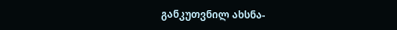განკუთვნილ ახსნა-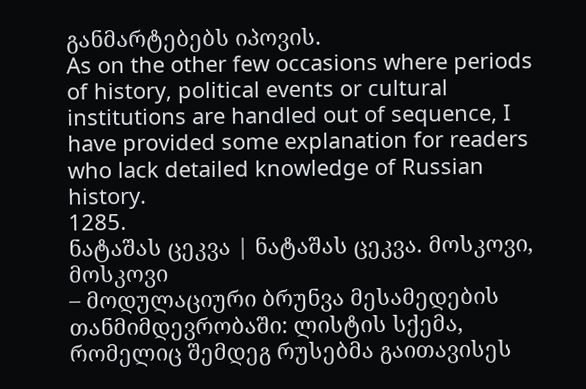განმარტებებს იპოვის.
As on the other few occasions where periods of history, political events or cultural institutions are handled out of sequence, I have provided some explanation for readers who lack detailed knowledge of Russian history.
1285.
ნატაშას ცეკვა | ნატაშას ცეკვა. მოსკოვი, მოსკოვი
– მოდულაციური ბრუნვა მესამედების თანმიმდევრობაში: ლისტის სქემა, რომელიც შემდეგ რუსებმა გაითავისეს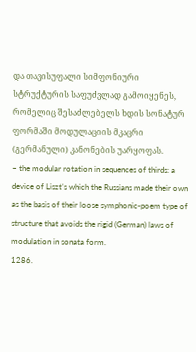და თავისუფალი სიმფონიური სტრუქტურის საფუძვლად გამოიყენეს, რომელიც შესაძლებელს ხდის სონატურ ფორმაში მოდულაციის მკაცრი (გერმანული) კანონების უარყოფას.
– the modular rotation in sequences of thirds: a device of Liszt’s which the Russians made their own as the basis of their loose symphonic-poem type of structure that avoids the rigid (German) laws of modulation in sonata form.
1286.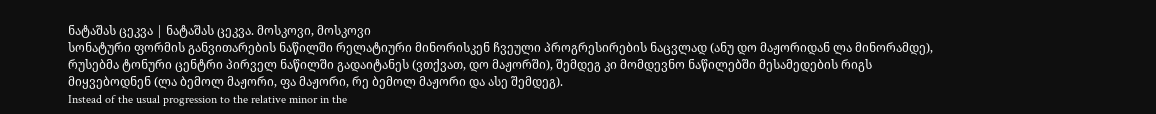ნატაშას ცეკვა | ნატაშას ცეკვა. მოსკოვი, მოსკოვი
სონატური ფორმის განვითარების ნაწილში რელატიური მინორისკენ ჩვეული პროგრესირების ნაცვლად (ანუ დო მაჟორიდან ლა მინორამდე), რუსებმა ტონური ცენტრი პირველ ნაწილში გადაიტანეს (ვთქვათ, დო მაჟორში), შემდეგ კი მომდევნო ნაწილებში მესამედების რიგს მიყვებოდნენ (ლა ბემოლ მაჟორი, ფა მაჟორი, რე ბემოლ მაჟორი და ასე შემდეგ).
Instead of the usual progression to the relative minor in the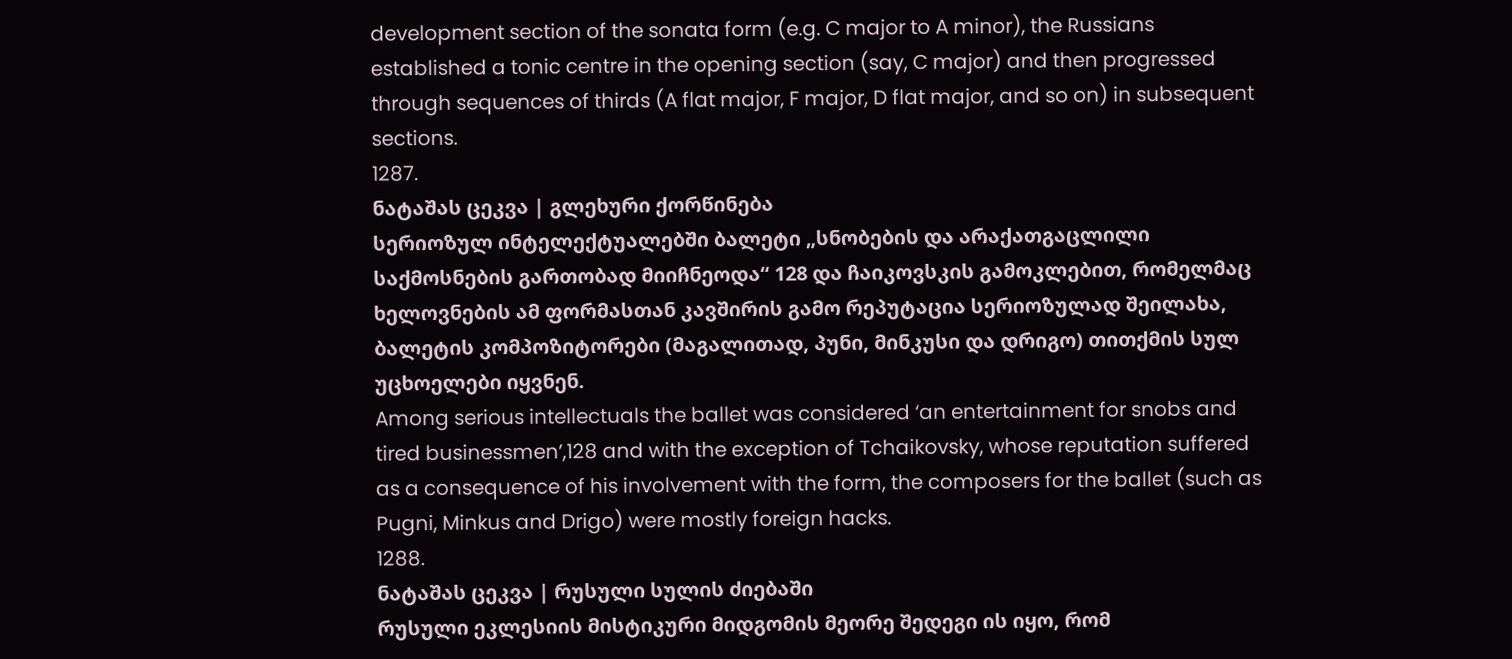development section of the sonata form (e.g. C major to A minor), the Russians established a tonic centre in the opening section (say, C major) and then progressed through sequences of thirds (A flat major, F major, D flat major, and so on) in subsequent sections.
1287.
ნატაშას ცეკვა | გლეხური ქორწინება
სერიოზულ ინტელექტუალებში ბალეტი „სნობების და არაქათგაცლილი საქმოსნების გართობად მიიჩნეოდა“ 128 და ჩაიკოვსკის გამოკლებით, რომელმაც ხელოვნების ამ ფორმასთან კავშირის გამო რეპუტაცია სერიოზულად შეილახა, ბალეტის კომპოზიტორები (მაგალითად, პუნი, მინკუსი და დრიგო) თითქმის სულ უცხოელები იყვნენ.
Among serious intellectuals the ballet was considered ‘an entertainment for snobs and tired businessmen’,128 and with the exception of Tchaikovsky, whose reputation suffered as a consequence of his involvement with the form, the composers for the ballet (such as Pugni, Minkus and Drigo) were mostly foreign hacks.
1288.
ნატაშას ცეკვა | რუსული სულის ძიებაში
რუსული ეკლესიის მისტიკური მიდგომის მეორე შედეგი ის იყო, რომ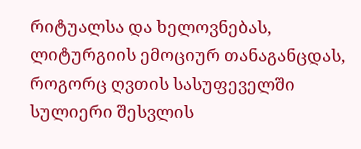რიტუალსა და ხელოვნებას, ლიტურგიის ემოციურ თანაგანცდას, როგორც ღვთის სასუფეველში სულიერი შესვლის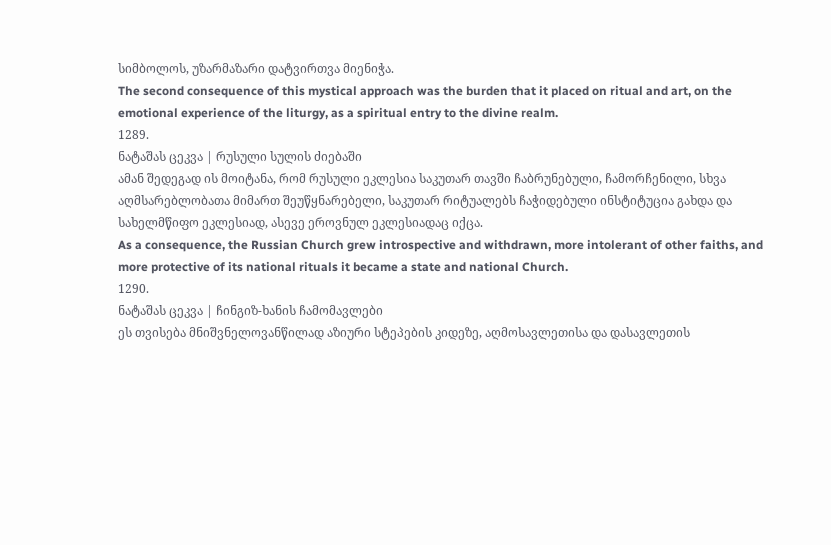სიმბოლოს, უზარმაზარი დატვირთვა მიენიჭა.
The second consequence of this mystical approach was the burden that it placed on ritual and art, on the emotional experience of the liturgy, as a spiritual entry to the divine realm.
1289.
ნატაშას ცეკვა | რუსული სულის ძიებაში
ამან შედეგად ის მოიტანა, რომ რუსული ეკლესია საკუთარ თავში ჩაბრუნებული, ჩამორჩენილი, სხვა აღმსარებლობათა მიმართ შეუწყნარებელი, საკუთარ რიტუალებს ჩაჭიდებული ინსტიტუცია გახდა და სახელმწიფო ეკლესიად, ასევე ეროვნულ ეკლესიადაც იქცა.
As a consequence, the Russian Church grew introspective and withdrawn, more intolerant of other faiths, and more protective of its national rituals it became a state and national Church.
1290.
ნატაშას ცეკვა | ჩინგიზ-ხანის ჩამომავლები
ეს თვისება მნიშვნელოვანწილად აზიური სტეპების კიდეზე, აღმოსავლეთისა და დასავლეთის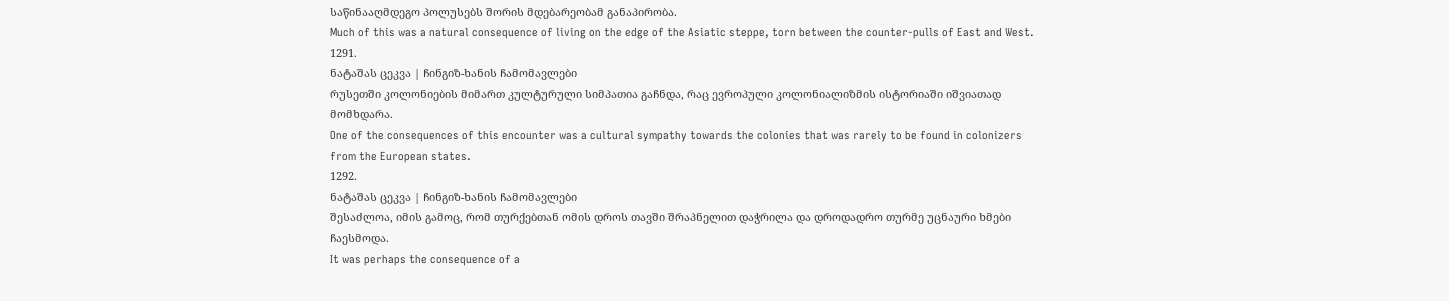საწინააღმდეგო პოლუსებს შორის მდებარეობამ განაპირობა.
Much of this was a natural consequence of living on the edge of the Asiatic steppe, torn between the counter-pulls of East and West.
1291.
ნატაშას ცეკვა | ჩინგიზ-ხანის ჩამომავლები
რუსეთში კოლონიების მიმართ კულტურული სიმპათია გაჩნდა, რაც ევროპული კოლონიალიზმის ისტორიაში იშვიათად მომხდარა.
One of the consequences of this encounter was a cultural sympathy towards the colonies that was rarely to be found in colonizers from the European states.
1292.
ნატაშას ცეკვა | ჩინგიზ-ხანის ჩამომავლები
შესაძლოა, იმის გამოც, რომ თურქებთან ომის დროს თავში შრაპნელით დაჭრილა და დროდადრო თურმე უცნაური ხმები ჩაესმოდა.
It was perhaps the consequence of a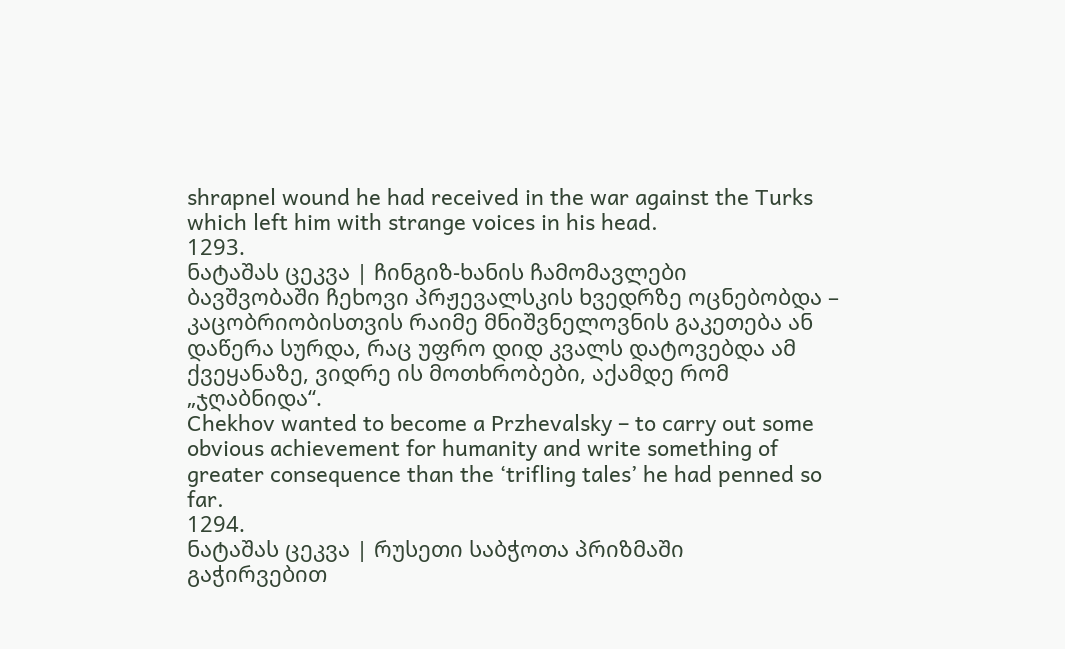shrapnel wound he had received in the war against the Turks which left him with strange voices in his head.
1293.
ნატაშას ცეკვა | ჩინგიზ-ხანის ჩამომავლები
ბავშვობაში ჩეხოვი პრჟევალსკის ხვედრზე ოცნებობდა – კაცობრიობისთვის რაიმე მნიშვნელოვნის გაკეთება ან დაწერა სურდა, რაც უფრო დიდ კვალს დატოვებდა ამ ქვეყანაზე, ვიდრე ის მოთხრობები, აქამდე რომ „ჯღაბნიდა“.
Chekhov wanted to become a Przhevalsky – to carry out some obvious achievement for humanity and write something of greater consequence than the ‘trifling tales’ he had penned so far.
1294.
ნატაშას ცეკვა | რუსეთი საბჭოთა პრიზმაში
გაჭირვებით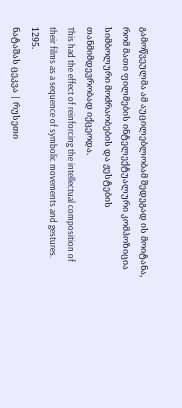გამოწვეულმა ამ აუცილებლობამ შედეგად ის მოიტანა, რომ მათი ფილმების ინტელექტუალური კომპოზიცია სიმბოლური მოძრაობების და ჟესტების თანმიმდევრობად იქცეოდა.
This had the effect of reinforcing the intellectual composition of their films as a sequence of symbolic movements and gestures.
1295.
ნატაშას ცეკვა | რუსეთი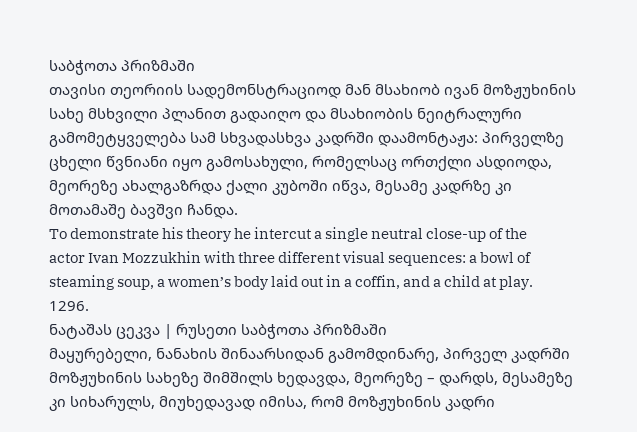საბჭოთა პრიზმაში
თავისი თეორიის სადემონსტრაციოდ მან მსახიობ ივან მოზჟუხინის სახე მსხვილი პლანით გადაიღო და მსახიობის ნეიტრალური გამომეტყველება სამ სხვადასხვა კადრში დაამონტაჟა: პირველზე ცხელი წვნიანი იყო გამოსახული, რომელსაც ორთქლი ასდიოდა, მეორეზე ახალგაზრდა ქალი კუბოში იწვა, მესამე კადრზე კი მოთამაშე ბავშვი ჩანდა.
To demonstrate his theory he intercut a single neutral close-up of the actor Ivan Mozzukhin with three different visual sequences: a bowl of steaming soup, a women’s body laid out in a coffin, and a child at play.
1296.
ნატაშას ცეკვა | რუსეთი საბჭოთა პრიზმაში
მაყურებელი, ნანახის შინაარსიდან გამომდინარე, პირველ კადრში მოზჟუხინის სახეზე შიმშილს ხედავდა, მეორეზე – დარდს, მესამეზე კი სიხარულს, მიუხედავად იმისა, რომ მოზჟუხინის კადრი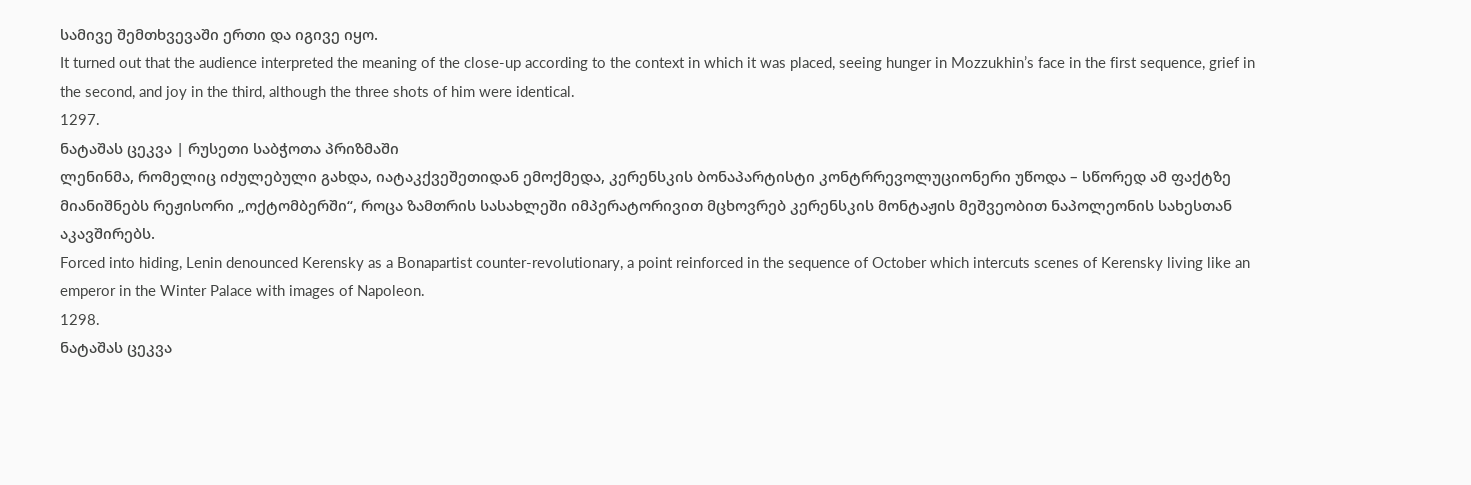სამივე შემთხვევაში ერთი და იგივე იყო.
It turned out that the audience interpreted the meaning of the close-up according to the context in which it was placed, seeing hunger in Mozzukhin’s face in the first sequence, grief in the second, and joy in the third, although the three shots of him were identical.
1297.
ნატაშას ცეკვა | რუსეთი საბჭოთა პრიზმაში
ლენინმა, რომელიც იძულებული გახდა, იატაკქვეშეთიდან ემოქმედა, კერენსკის ბონაპარტისტი კონტრრევოლუციონერი უწოდა – სწორედ ამ ფაქტზე მიანიშნებს რეჟისორი „ოქტომბერში“, როცა ზამთრის სასახლეში იმპერატორივით მცხოვრებ კერენსკის მონტაჟის მეშვეობით ნაპოლეონის სახესთან აკავშირებს.
Forced into hiding, Lenin denounced Kerensky as a Bonapartist counter-revolutionary, a point reinforced in the sequence of October which intercuts scenes of Kerensky living like an emperor in the Winter Palace with images of Napoleon.
1298.
ნატაშას ცეკვა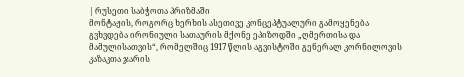| რუსეთი საბჭოთა პრიზმაში
მონტაჟის, როგორც ხერხის ასეთივე კონცეპტუალური გამოყენება გვხვდება ირონიული სათაურის მქონე ეპიზოდში „ღმერთისა და მამულისათვის“, რომელშიც 1917 წლის აგვისტოში გენერალ კორნილოვის კაზაკთა ჯარის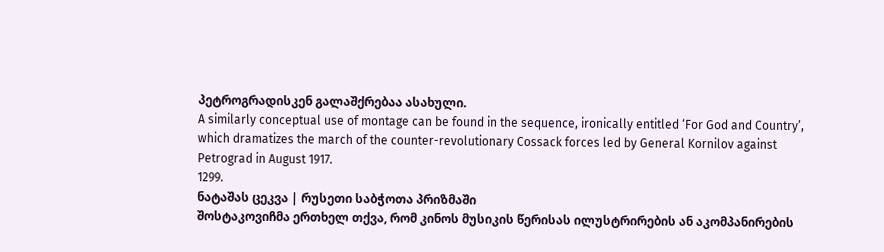პეტროგრადისკენ გალაშქრებაა ასახული.
A similarly conceptual use of montage can be found in the sequence, ironically entitled ‘For God and Country’, which dramatizes the march of the counter-revolutionary Cossack forces led by General Kornilov against Petrograd in August 1917.
1299.
ნატაშას ცეკვა | რუსეთი საბჭოთა პრიზმაში
შოსტაკოვიჩმა ერთხელ თქვა, რომ კინოს მუსიკის წერისას ილუსტრირების ან აკომპანირების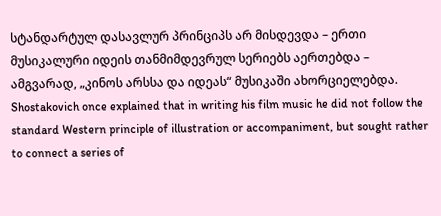სტანდარტულ დასავლურ პრინციპს არ მისდევდა – ერთი მუსიკალური იდეის თანმიმდევრულ სერიებს აერთებდა – ამგვარად, „კინოს არსსა და იდეას“ მუსიკაში ახორციელებდა.
Shostakovich once explained that in writing his film music he did not follow the standard Western principle of illustration or accompaniment, but sought rather to connect a series of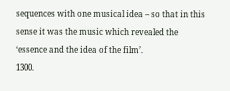sequences with one musical idea – so that in this sense it was the music which revealed the ‘essence and the idea of the film’.
1300.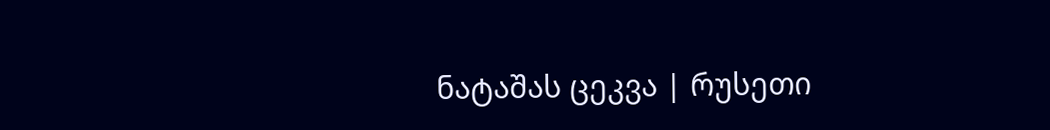ნატაშას ცეკვა | რუსეთი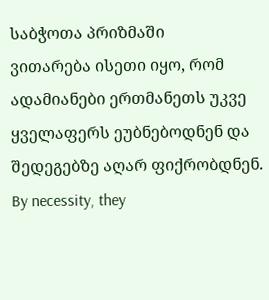საბჭოთა პრიზმაში
ვითარება ისეთი იყო, რომ ადამიანები ერთმანეთს უკვე ყველაფერს ეუბნებოდნენ და შედეგებზე აღარ ფიქრობდნენ.
By necessity, they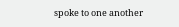spoke to one another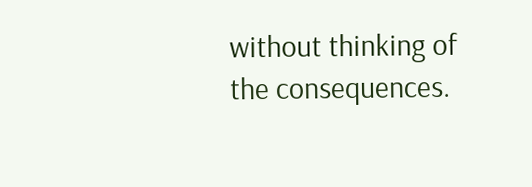without thinking of the consequences.